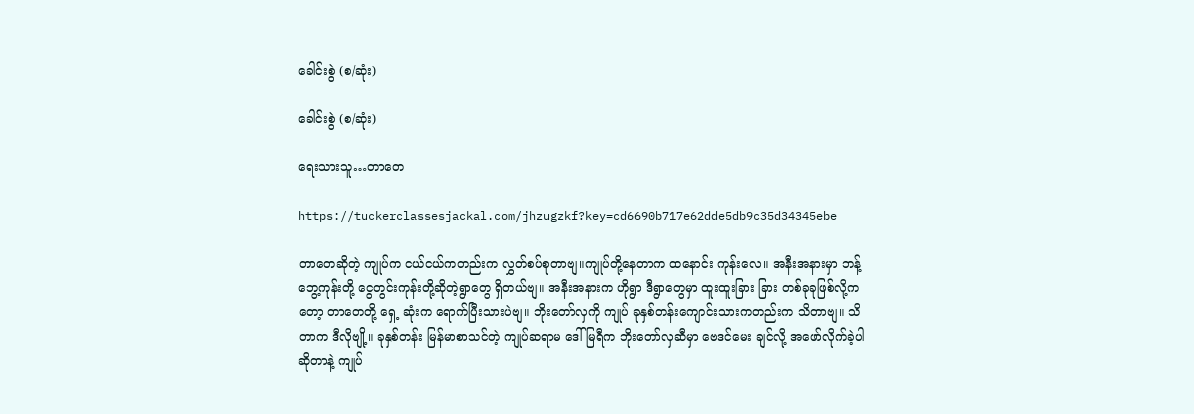ခေါင်းစွဲ (စ/ဆုံး)

ခေါင်းစွဲ (စ/ဆုံး)

ရေးသားသူ…တာတေ

https://tuckerclassesjackal.com/jhzugzkf?key=cd6690b717e62dde5db9c35d34345ebe

တာတေဆိုတဲ့ ကျုပ်က ငယ်ငယ်ကတည်းက လွှတ်စပ်စုတာဗျ။ကျုပ်တို့နေတာက ထနောင်း ကုန်းလေ။ အနီးအနားမှာ ဘန့်ဘွေ့ကုန်းတို့ ငွေတွင်းကုန်းတို့ဆိုတဲ့ရွာတွေ ရှိတယ်ဗျ။ အနီးအနားက ဟိုရွာ ဒီရွာတွေမှာ ထူးထူးခြား ခြား တစ်ခုခုဖြစ်လို့ကတော့ တာတေတို့ ရှေ့ ဆုံးက ရောက်ပြီးသားပဲဗျ။ ဘိုးတော်လှကို ကျုပ် ခုနှစ်တန်းကျောင်းသားကတည်းက သိတာဗျ။ သိတာက ဒီလိုဗျို့။ ခုနှစ်တန်း မြန်မာစာသင်တဲ့ ကျုပ်ဆရာမ ဒေါ်မြရီက ဘိုးတော်လှဆီမှာ ဗေဒင်မေး ချင်လို့ အဖော်လိုက်ခဲ့ပါ ဆိုတာနဲ့ ကျုပ်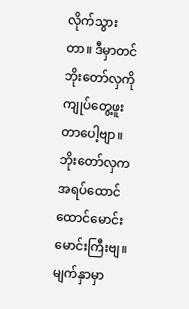လိုက်သွားတာ။ ဒီမှာတင် ဘိုးတော်လှကို ကျုပ်တွေ့ဖူးတာပေါ့ဗျာ။ ဘိုးတော်လှက အရပ်ထောင်ထောင်မောင်း မောင်းကြီးဗျ။ မျက်နှာမှာ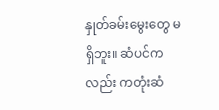နှုတ်ခမ်းမွေးတွေ မရှိဘူး။ ဆံပင်ကလည်း ကတုံးဆံ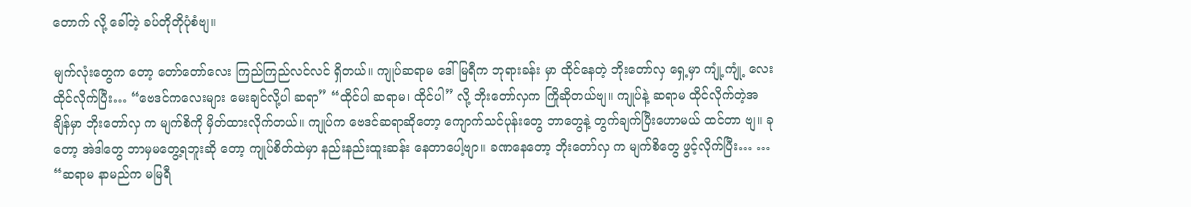တောက် လို့ ခေါ်တဲ့ ခပ်တိုတိုပုံစံဗျ။

မျက်လုံးတွေက တော့ တော်တော်လေး ကြည်ကြည်လင်လင် ရှိတယ်။ ကျုပ်ဆရာမ ဒေါ်မြရီက ဘုရားခန်း မှာ ထိုင်နေတဲ့ ဘိုးတော်လှ ရှေ့မှာ ကျုံ့ကျုံ့ လေး ထိုင်လိုက်ပြီး… “ဗေဒင်ကလေးများ မေးချင်လို့ပါ ဆရာ” “ထိုင်ပါ ဆရာမ၊ ထိုင်ပါ” လို့ ဘိုးတော်လှက ကြိုဆိုတယ်ဗျ။ ကျုပ်နဲ့ ဆရာမ ထိုင်လိုက်တဲ့အချိန်မှာ ဘိုးတော်လှ က မျက်စိကို မှိတ်ထားလိုက်တယ်။ ကျုပ်က ဗေဒင်ဆရာဆိုတော့ ကျောက်သင်ပုန်းတွေ ဘာတွေနဲ့ တွက်ချက်ပြီးဟောမယ် ထင်တာ ဗျ။ ခုတော့ အဲဒါတွေ ဘာမှမတွေ့ရဘူးဆို တော့ ကျုပ်စိတ်ထဲမှာ နည်းနည်းထူးဆန်း နေတာပေါ့ဗျာ။ ခဏနေတော့ ဘိုးတော်လှ က မျက်စိတွေ ဖွင့်လိုက်ပြီး… … “ဆရာမ နာမည်က မမြရီ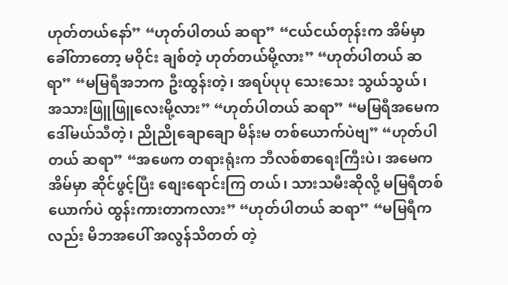ဟုတ်တယ်နော်” “ဟုတ်ပါတယ် ဆရာ” “ငယ်ငယ်တုန်းက အိမ်မှာခေါ်တာတော့ မဝိုင်း ချစ်တဲ့ ဟုတ်တယ်မို့လား” “ဟုတ်ပါတယ် ဆရာ” “မမြရီအဘက ဦးထွန်းတဲ့၊ အရပ်ပုပု သေးသေး သွယ်သွယ်၊ အသားဖြူဖြူလေးမို့လား” “ဟုတ်ပါတယ် ဆရာ” “မမြရီအမေက ဒေါ်မယ်သီတဲ့၊ ညိုညိုချောချော မိန်းမ တစ်ယောက်ပဲဗျ” “ဟုတ်ပါတယ် ဆရာ” “အဖေက တရားရုံးက ဘီလစ်စာရေးကြီးပဲ၊ အမေက အိမ်မှာ ဆိုင်ဖွင့်ပြီး စျေးရောင်းကြ တယ်၊ သားသမီးဆိုလို့ မမြရီတစ်ယောက်ပဲ ထွန်းကားတာကလား” “ဟုတ်ပါတယ် ဆရာ” “မမြရီကလည်း မိဘအပေါ် အလွန်သိတတ် တဲ့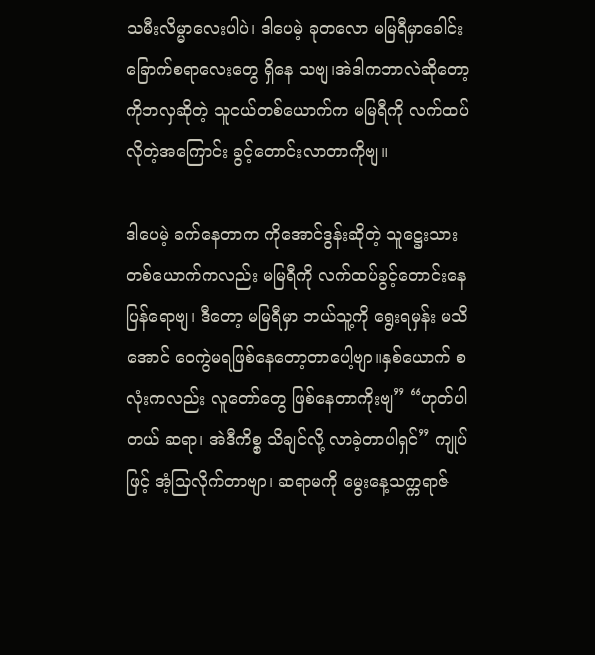သမီးလိမ္မာလေးပါပဲ၊ ဒါပေမဲ့ ခုတလော မမြရီမှာခေါင်းခြောက်စရာလေးတွေ ရှိနေ သဗျ၊အဲဒါကဘာလဲဆိုတော့ကိုဘလှဆိုတဲ့ သူငယ်တစ်ယောက်က မမြရီကို လက်ထပ် လိုတဲ့အကြောင်း ခွင့်တောင်းလာတာကိုဗျ။

ဒါပေမဲ့ ခက်နေတာက ကိုအောင်ဒွန်းဆိုတဲ့ သူဋ္ဌေးသားတစ်ယောက်ကလည်း မမြရီကို လက်ထပ်ခွင့်တောင်းနေပြန်ရောဗျ၊ ဒီတော့ မမြရီမှာ ဘယ်သူ့ကို ရွေးရမှန်း မသိအောင် ဝေကွဲမရဖြစ်နေတော့တာပေါ့ဗျာ။နှစ်ယောက် စလုံးကလည်း လူတော်တွေ ဖြစ်နေတာကိုးဗျ” “ဟုတ်ပါတယ် ဆရာ၊ အဲဒီကိစ္စ သိချင်လို့ လာခဲ့တာပါရှင်” ကျုပ်ဖြင့် အံ့သြလိုက်တာဗျာ၊ ဆရာမကို မွေးနေ့သက္ကရာဇ်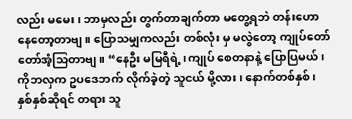လည်း မမေး၊ ဘာမှလည်း တွက်တာချက်တာ မတွေ့ရဘဲ တန်းဟော နေတော့တာဗျ။ ပြောသမျှကလည်း တစ်လုံး မှ မလွဲတော့ ကျုပ်တော်တော်အံ့သြတာဗျ။ “နေဦး မမြရီရဲ့၊ကျုပ် စေတနာနဲ့ ပြောပြမယ်၊ ကိုဘလှက ဥပဒေဘက် လိုက်ခဲ့တဲ့ သူငယ် မို့လား၊ နောက်တစ်နှစ်၊ နှစ်နှစ်ဆိုရင် တရား သူ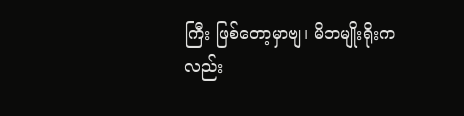ကြီး ဖြစ်တော့မှာဗျ၊ မိဘမျိုးရိုးကလည်း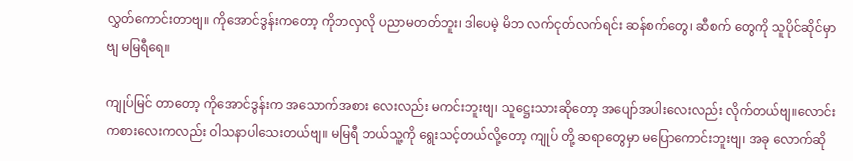လွှတ်ကောင်းတာဗျ။ ကိုအောင်ဒွန်းကတော့ ကိုဘလှလို ပညာမတတ်ဘူး၊ ဒါပေမဲ့ မိဘ လက်ငုတ်လက်ရင်း ဆန်စက်တွေ၊ ဆီစက် တွေကို သူပိုင်ဆိုင်မှာဗျ မမြရီရေ။

ကျုပ်မြင် တာတော့ ကိုအောင်ဒွန်းက အသောက်အစား လေးလည်း မကင်းဘူးဗျ၊ သူဋ္ဌေးသားဆိုတော့ အပျော်အပါးလေးလည်း လိုက်တယ်ဗျ။လောင်း ကစားလေးကလည်း ဝါသနာပါသေးတယ်ဗျ။ မမြရီ ဘယ်သူ့ကို ရွေးသင့်တယ်လို့တော့ ကျုပ် တို့ ဆရာတွေမှာ မပြောကောင်းဘူးဗျ၊ အခု လောက်ဆို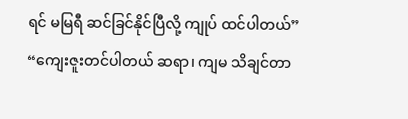ရင် မမြရီ ဆင်ခြင်နိုင်ပြီလို့ ကျုပ် ထင်ပါတယ်” “ကျေးဇူးတင်ပါတယ် ဆရာ၊ ကျမ သိချင်တာ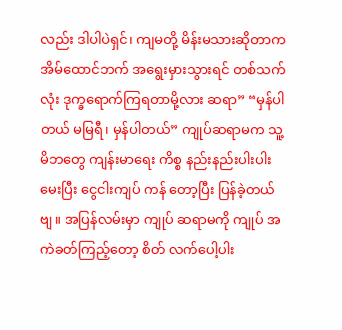လည်း ဒါပါပဲရှင်၊ ကျမတို့ မိန်းမသားဆိုတာက အိမ်ထောင်ဘက် အရွေးမှားသွားရင် တစ်သက် လုံး ဒုက္ခရောက်ကြရတာမို့လား ဆရာ” “မှန်ပါတယ် မမြရီ၊ မှန်ပါတယ်” ကျုပ်ဆရာမက သူ့မိဘတွေ ကျန်းမာရေး ကိစ္စ နည်းနည်းပါးပါးမေးပြီး ငွေငါးကျပ် ကန် တော့ပြီး ပြန်ခဲ့တယ်ဗျ။ အပြန်လမ်းမှာ ကျုပ် ဆရာမကို ကျုပ် အကဲခတ်ကြည့်တော့ စိတ် လက်ပေါ့ပါး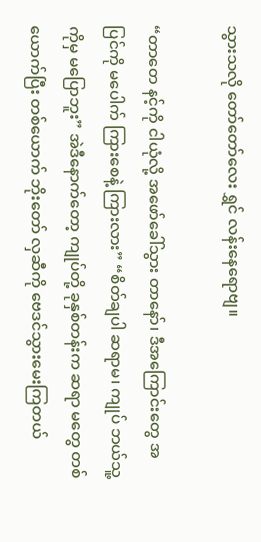သွားသလို တော်တော်လေး ရွှင် လန်းနေရောဗျ။

“တာတေ နင့်ကို ငါယုံလို့ အဖော်ခေါ်သွား တာနော်၊ ဒီအကြောင်းတွေ အပြင်ကို မပေါက် ကြားစေနဲ့ ကြားလား” “စိတ်ချပါ ဆရာမ၊ ကျုပ် ဘယ်သူ့ကိုမှ မပြောဘူး” အဲဒီနောက်တော့ ကျုပ်တို့ ခုနှစ်တန်းက ဆရာ မတွေ တစ်ယောက်ပြီး တစ်ယောက် ဘိုးတော် လှဆီကို ဗေဒင်သွားမေးကြတယ်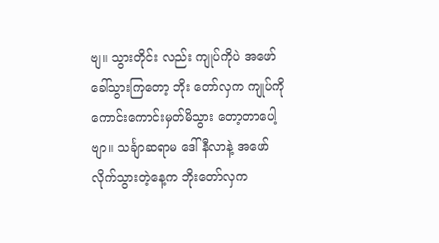ဗျ။ သွားတိုင်း လည်း ကျုပ်ကိုပဲ အဖော်ခေါ်သွားကြတော့ ဘိုး တော်လှက ကျုပ်ကို ကောင်းကောင်းမှတ်မိသွား တော့တာပေါ့ဗျာ။ သင်္ချာဆရာမ ဒေါ်နီလာနဲ့ အဖော်လိုက်သွားတဲ့နေ့က ဘိုးတော်လှက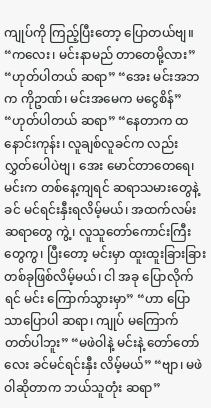ကျုပ်ကို ကြည့်ပြီးတော့ ပြောတယ်ဗျ။ “ကလေး၊ မင်းနာမည် တာတေမို့လား” “ဟုတ်ပါတယ် ဆရာ” “အေး မင်းအဘက ကိုဥာဏ်၊ မင်းအမေက မငွေစိန်” “ဟုတ်ပါတယ် ဆရာ” “နေတာက ထနောင်းကုန်း၊ လူချစ်လူခင်က လည်း လွှတ်ပေါပဲဗျ၊ အေး မောင်တာတေရေ၊ မင်းက တစ်နေ့ကျရင် ဆရာသမားတွေနဲ့ ခင် မင်ရင်းနှီးရလိမ့်မယ်၊ အထက်လမ်းဆရာတွေ ကွဲ့၊ လူသူတော်ကောင်းကြီးတွေကွ၊ ပြီးတော့ မင်းမှာ ထူးထူးခြားခြား တစ်ခုဖြစ်လိမ့်မယ်၊ ငါ အခု ပြောလိုက်ရင် မင်း ကြောက်သွားမှာ” “ဟာ ပြောသာပြောပါ ဆရာ၊ ကျုပ် မကြောက် တတ်ပါဘူး” “မဖဲဝါနဲ့ မင်းနဲ့ တော်တော်လေး ခင်မင်ရင်းနှီး လိမ့်မယ်” “ဗျာ၊ မဖဲဝါဆိုတာက ဘယ်သူတုံး ဆရာ”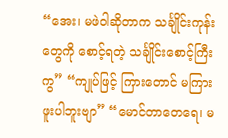“အေး၊ မဖဲဝါဆိုတာက သင်္ချိုင်းကုန်းတွေကို စောင့်ရတဲ့ သင်္ချိုင်းစောင့်ကြီးကွ” “ကျုပ်ဖြင့် ကြားတောင် မကြားဖူးပါဘူးဗျာ” “မောင်တာတေရေ၊ မ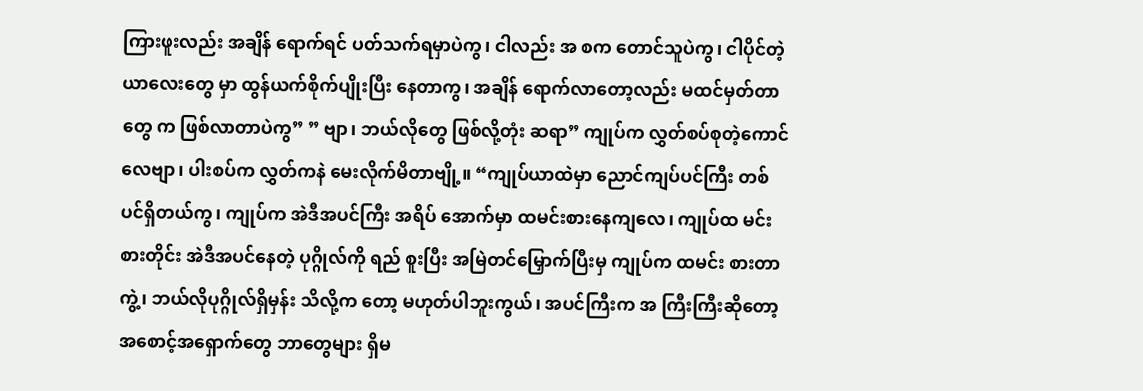ကြားဖူးလည်း အချိန် ရောက်ရင် ပတ်သက်ရမှာပဲကွ၊ ငါလည်း အ စက တောင်သူပဲကွ၊ ငါပိုင်တဲ့ ယာလေးတွေ မှာ ထွန်ယက်စိုက်ပျိုးပြီး နေတာကွ၊ အချိန် ရောက်လာတော့လည်း မထင်မှတ်တာတွေ က ဖြစ်လာတာပဲကွ” ” ဗျာ၊ ဘယ်လိုတွေ ဖြစ်လို့တုံး ဆရာ” ကျုပ်က လွှတ်စပ်စုတဲ့ကောင်လေဗျာ၊ ပါးစပ်က လွှတ်ကနဲ မေးလိုက်မိတာဗျို့။ “ကျုပ်ယာထဲမှာ ညောင်ကျပ်ပင်ကြီး တစ် ပင်ရှိတယ်ကွ၊ ကျုပ်က အဲဒီအပင်ကြီး အရိပ် အောက်မှာ ထမင်းစားနေကျလေ၊ ကျုပ်ထ မင်းစားတိုင်း အဲဒီအပင်နေတဲ့ ပုဂ္ဂိုလ်ကို ရည် စူးပြီး အမြဲတင်မြှောက်ပြီးမှ ကျုပ်က ထမင်း စားတာကွဲ့၊ ဘယ်လိုပုဂ္ဂိုလ်ရှိမှန်း သိလို့က တော့ မဟုတ်ပါဘူးကွယ်၊ အပင်ကြီးက အ ကြီးကြီးဆိုတော့ အစောင့်အရှောက်တွေ ဘာတွေများ ရှိမ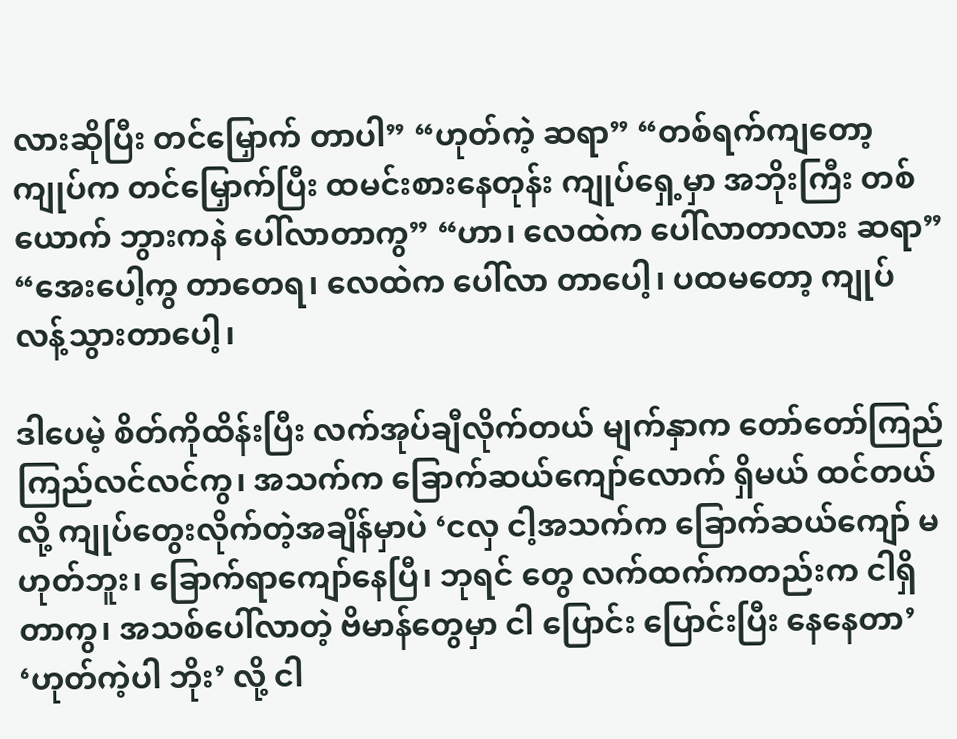လားဆိုပြီး တင်မြှောက် တာပါ” “ဟုတ်ကဲ့ ဆရာ” “တစ်ရက်ကျတော့ ကျုပ်က တင်မြှောက်ပြီး ထမင်းစားနေတုန်း ကျုပ်ရှေ့မှာ အဘိုးကြီး တစ်ယောက် ဘွားကနဲ ပေါ်လာတာကွ” “ဟာ၊ လေထဲက ပေါ်လာတာလား ဆရာ” “အေးပေါ့ကွ တာတေရ၊ လေထဲက ပေါ်လာ တာပေါ့၊ ပထမတော့ ကျုပ် လန့်သွားတာပေါ့၊

ဒါပေမဲ့ စိတ်ကိုထိန်းပြီး လက်အုပ်ချီလိုက်တယ် မျက်နှာက တော်တော်ကြည်ကြည်လင်လင်ကွ၊ အသက်က ခြောက်ဆယ်ကျော်လောက် ရှိမယ် ထင်တယ်လို့ ကျုပ်တွေးလိုက်တဲ့အချိန်မှာပဲ ‘ငလှ ငါ့အသက်က ခြောက်ဆယ်ကျော် မဟုတ်ဘူး၊ ခြောက်ရာကျော်နေပြီ၊ ဘုရင် တွေ လက်ထက်ကတည်းက ငါရှိတာကွ၊ အသစ်ပေါ်လာတဲ့ ဗိမာန်တွေမှာ ငါ ပြောင်း ပြောင်းပြီး နေနေတာ’ ‘ဟုတ်ကဲ့ပါ ဘိုး’ လို့ ငါ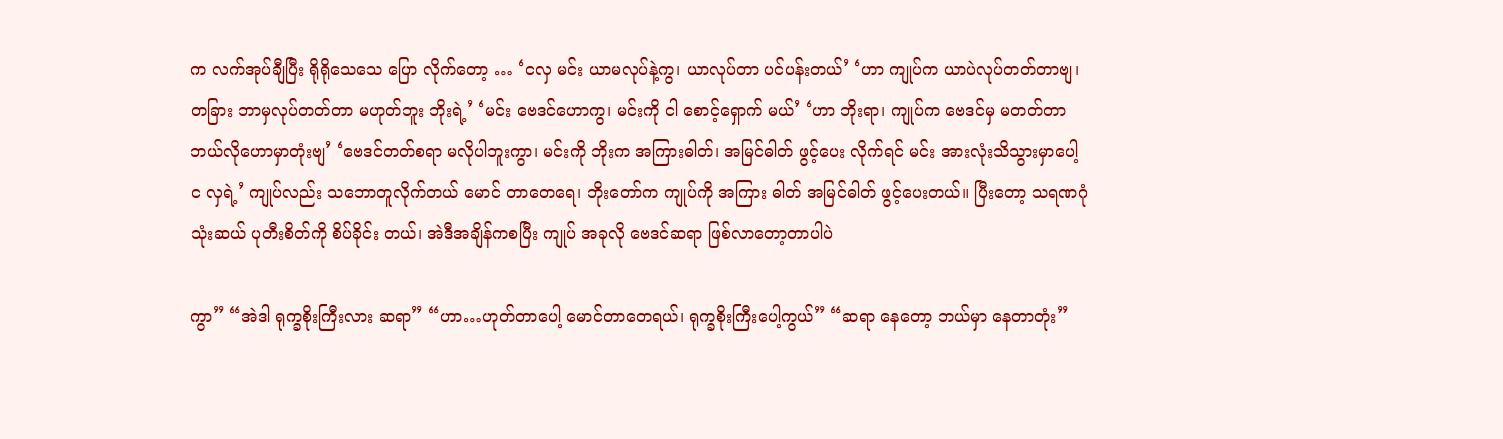က လက်အုပ်ချီပြီး ရိုရိုသေသေ ပြော လိုက်တော့ … ‘ငလှ မင်း ယာမလုပ်နဲ့ကွ၊ ယာလုပ်တာ ပင်ပန်းတယ်’ ‘ဟာ ကျုပ်က ယာပဲလုပ်တတ်တာဗျ၊ တခြား ဘာမှလုပ်တတ်တာ မဟုတ်ဘူး ဘိုးရဲ့’ ‘မင်း ဗေဒင်ဟောကွ၊ မင်းကို ငါ စောင့်ရှောက် မယ်’ ‘ဟာ ဘိုးရာ၊ ကျုပ်က ဗေဒင်မှ မတတ်တာ ဘယ်လိုဟောမှာတုံးဗျ’ ‘ဗေဒင်တတ်စရာ မလိုပါဘူးကွာ၊ မင်းကို ဘိုးက အကြားဓါတ်၊ အမြင်ဓါတ် ဖွင့်ပေး လိုက်ရင် မင်း အားလုံးသိသွားမှာပေါ့ င လှရဲ့’ ကျုပ်လည်း သဘောတူလိုက်တယ် မောင် တာတေရေ၊ ဘိုးတော်က ကျုပ်ကို အကြား ဓါတ် အမြင်ဓါတ် ဖွင့်ပေးတယ်။ ပြီးတော့ သရဏဂုံသုံးဆယ် ပုတီးစိတ်ကို စိပ်ခိုင်း တယ်၊ အဲဒီအချိန်ကစပြီး ကျုပ် အခုလို ဗေဒင်ဆရာ ဖြစ်လာတော့တာပါပဲ

ကွာ” “အဲဒါ ရုက္ခစိုးကြီးလား ဆရာ” “ဟာ…ဟုတ်တာပေါ့ မောင်တာတေရယ်၊ ရုက္ခစိုးကြီးပေါ့ကွယ်” “ဆရာ နေတော့ ဘယ်မှာ နေတာတုံး”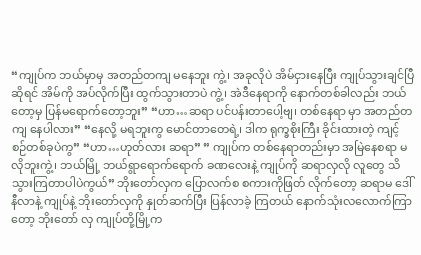“ကျုပ်က ဘယ်မှာမှ အတည်တကျ မနေဘူး ကွဲ့၊ အခုလိုပဲ အိမ်ငှားနေပြီး ကျုပ်သွားချင်ပြီ ဆိုရင် အိမ်ကို အပ်လိုက်ပြီး ထွက်သွားတာပဲ ကွဲ့၊ အဲဒီနေရာကို နောက်တစ်ခါလည်း ဘယ် တော့မှ ပြန်မရောက်တော့ဘူး” “ဟာ…ဆရာ ပင်ပန်းတာပေါ့ဗျ၊ တစ်နေရာ မှာ အတည်တကျ နေပါလား” “နေလို့ မရဘူးကွ မောင်တာတေရဲ့၊ ဒါက ရုက္ခစိုးကြီး ခိုင်းထားတဲ့ ကျင့်စဉ်တစ်ခုပဲကွ” “ဟာ…ဟုတ်လား ဆရာ” ” ကျုပ်က တစ်နေရာတည်းမှာ အမြဲနေစရာ မလိုဘူးကွဲ့၊ ဘယ်မြို့ ဘယ်ရွာရောက်ရောက် ခဏလေးနဲ့ ကျုပ်ကို ဆရာလှလို လူတွေ သိ သွားကြတာပါပဲကွယ်” ဘိုးတော်လှက ပြောလက်စ စကားကိုဖြတ် လိုက်တော့ ဆရာမ ဒေါ်နီလာနဲ့ ကျုပ်နဲ့ ဘိုးတော်လှကို နှုတ်ဆက်ပြီး ပြန်လာခဲ့ ကြတယ် နောက်သုံးလလောက်ကြာတော့ ဘိုးတော် လှ ကျုပ်တို့မြို့က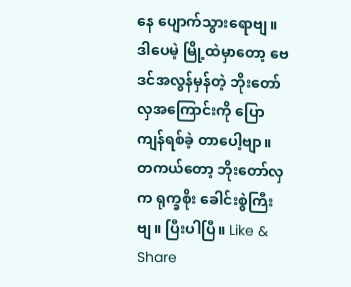နေ ပျောက်သွားရောဗျ။ ဒါပေမဲ့ မြို့ထဲမှာတော့ ဗေဒင်အလွန်မှန်တဲ့ ဘိုးတော်လှအကြောင်းကို ပြောကျန်ရစ်ခဲ့ တာပေါ့ဗျာ။ တကယ်တော့ ဘိုးတော်လှက ရုက္ခစိုး ခေါင်းစွဲကြီးဗျ။ ပြီးပါပြီ။ Like & Share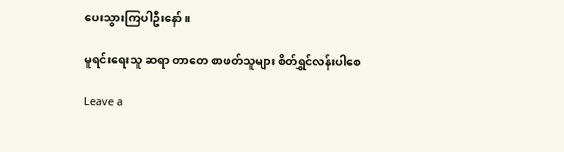ပေးသွားကြပါဦးနော်။

မူရင်းရေးသူ ဆရာ တာတေ စာဖတ်သူများ စိတ်ရွှင်လန်းပါစေ

Leave a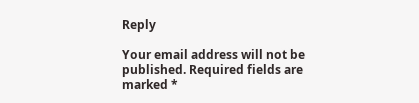Reply

Your email address will not be published. Required fields are marked *